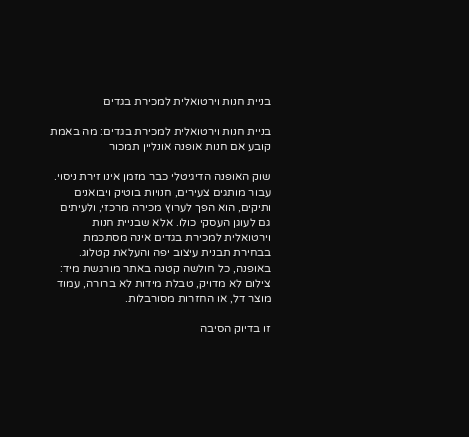בניית חנות וירטואלית למכירת בגדים

בניית חנות וירטואלית למכירת בגדים: מה באמת קובע אם חנות אופנה אונליין תמכור

שוק האופנה הדיגיטלי כבר מזמן אינו זירת ניסוי. עבור מותגים צעירים, חנויות בוטיק ויבואנים ותיקים, הוא הפך לערוץ מכירה מרכזי, ולעיתים גם לעוגן העסקי כולו. אלא שבניית חנות וירטואלית למכירת בגדים אינה מסתכמת בבחירת תבנית עיצוב יפה והעלאת קטלוג. באופנה, כל חולשה קטנה באתר מורגשת מיד: צילום לא מדויק, טבלת מידות לא ברורה, עמוד מוצר דל, או החזרות מסורבלות.

זו בדיוק הסיבה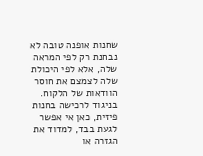שחנות אופנה טובה לא נבחנת רק לפי המראה שלה, אלא לפי היכולת שלה לצמצם את חוסר הוודאות של הלקוח. בניגוד לרכישה בחנות פיזית, כאן אי אפשר לגעת בבד, למדוד את הגזרה או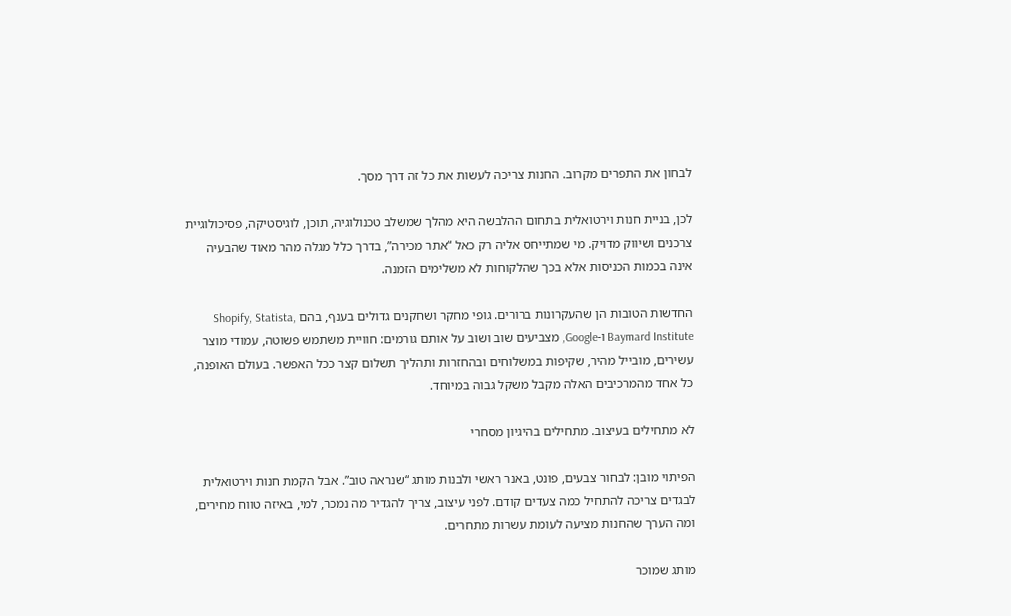לבחון את התפרים מקרוב. החנות צריכה לעשות את כל זה דרך מסך.

לכן, בניית חנות וירטואלית בתחום ההלבשה היא מהלך שמשלב טכנולוגיה, תוכן, לוגיסטיקה, פסיכולוגיית צרכנים ושיווק מדויק. מי שמתייחס אליה רק כאל “אתר מכירה”, בדרך כלל מגלה מהר מאוד שהבעיה אינה בכמות הכניסות אלא בכך שהלקוחות לא משלימים הזמנה.

החדשות הטובות הן שהעקרונות ברורים. גופי מחקר ושחקנים גדולים בענף, בהם Shopify, Statista, Baymard Institute ו-Google, מצביעים שוב ושוב על אותם גורמים: חוויית משתמש פשוטה, עמודי מוצר עשירים, מובייל מהיר, שקיפות במשלוחים ובהחזרות ותהליך תשלום קצר ככל האפשר. בעולם האופנה, כל אחד מהמרכיבים האלה מקבל משקל גבוה במיוחד.

לא מתחילים בעיצוב. מתחילים בהיגיון מסחרי

הפיתוי מובן: לבחור צבעים, פונט, באנר ראשי ולבנות מותג “שנראה טוב”. אבל הקמת חנות וירטואלית לבגדים צריכה להתחיל כמה צעדים קודם. לפני עיצוב, צריך להגדיר מה נמכר, למי, באיזה טווח מחירים, ומה הערך שהחנות מציעה לעומת עשרות מתחרים.

מותג שמוכר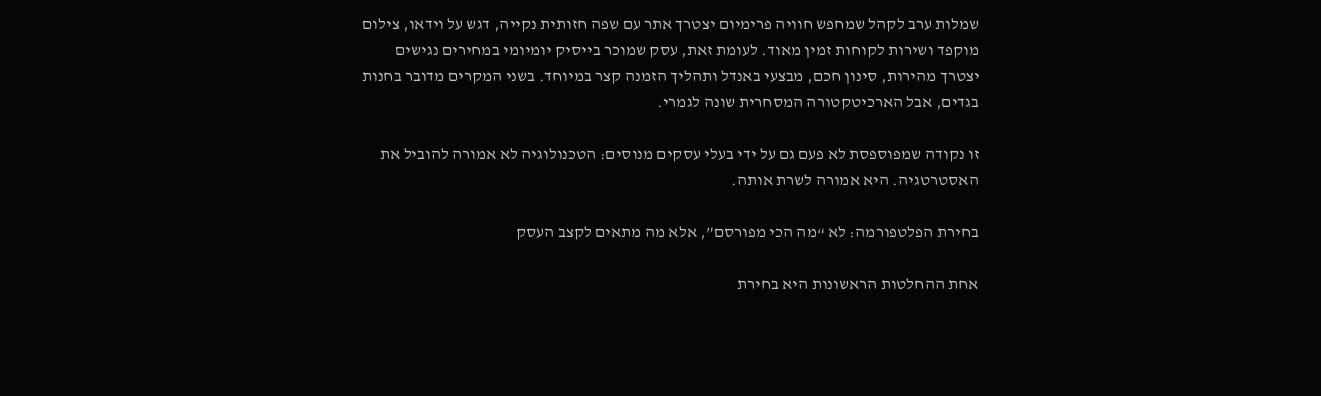שמלות ערב לקהל שמחפש חוויה פרימיום יצטרך אתר עם שפה חזותית נקייה, דגש על וידאו, צילום מוקפד ושירות לקוחות זמין מאוד. לעומת זאת, עסק שמוכר בייסיק יומיומי במחירים נגישים יצטרך מהירות, סינון חכם, מבצעי באנדל ותהליך הזמנה קצר במיוחד. בשני המקרים מדובר בחנות בגדים, אבל הארכיטקטורה המסחרית שונה לגמרי.

זו נקודה שמפוספסת לא פעם גם על ידי בעלי עסקים מנוסים: הטכנולוגיה לא אמורה להוביל את האסטרטגיה. היא אמורה לשרת אותה.

בחירת הפלטפורמה: לא “מה הכי מפורסם”, אלא מה מתאים לקצב העסק

אחת ההחלטות הראשונות היא בחירת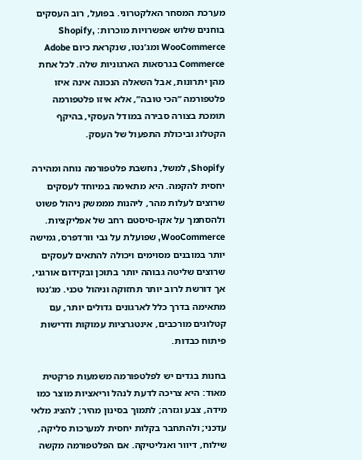מערכת המסחר האלקטרוני. בפועל, רוב העסקים בוחנים שלוש אפשרויות מוכרות: Shopify, WooCommerce ומג’נטו, שנקראת כיום Adobe Commerce בגרסאות הארגוניות שלה. לכל אחת מהן יתרונות, אבל השאלה הנכונה אינה איזו פלטפורמה “הכי טובה”, אלא איזו פלטפורמה תומכת בצורה סבירה במודל העסקי, בהיקף הקטלוג וביכולת התפעול של העסק.

Shopify, למשל, נחשבת פלטפורמה נוחה ומהירה יחסית להקמה. היא מתאימה במיוחד לעסקים שרוצים לעלות מהר, ליהנות מממשק ניהול פשוט ולהסתמך על אקו-סיסטם רחב של אפליקציות. WooCommerce, שפועלת על גבי וורדפרס, גמישה יותר במובנים מסוימים ויכולה להתאים לעסקים שרוצים שליטה גבוהה יותר בתוכן ובקידום אורגני, אך דורשת לרוב יותר תחזוקה וניהול טכני. מג’נטו מתאימה בדרך כלל לארגונים גדולים יותר, עם קטלוגים מורכבים, אינטגרציות עמוקות ודרישות פיתוח כבדות.

בחנות בגדים יש לפלטפורמה משמעות פרקטית מאוד: היא צריכה לדעת לנהל וריאציות מוצר כמו מידה, צבע וגזרה; לתמוך בסינון מהיר; להציג מלאי עדכני; ולהתחבר בקלות יחסית למערכות סליקה, שילוח, דיוור ואנליטיקה. אם הפלטפורמה מקשה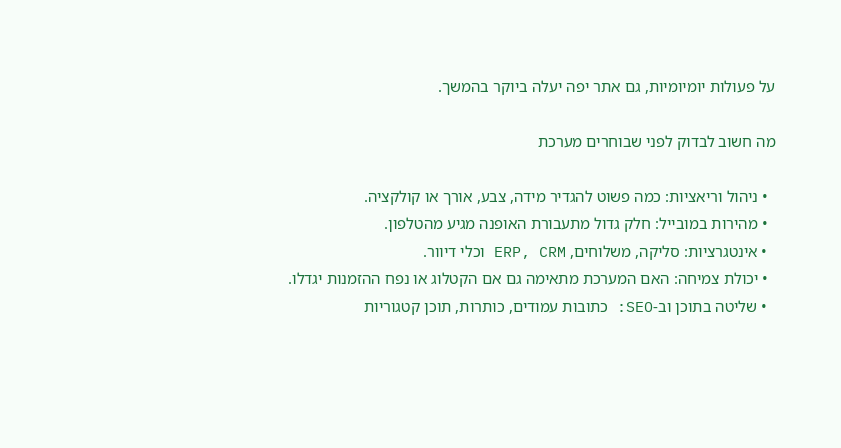על פעולות יומיומיות, גם אתר יפה יעלה ביוקר בהמשך.

מה חשוב לבדוק לפני שבוחרים מערכת

  • ניהול וריאציות: כמה פשוט להגדיר מידה, צבע, אורך או קולקציה.
  • מהירות במובייל: חלק גדול מתעבורת האופנה מגיע מהטלפון.
  • אינטגרציות: סליקה, משלוחים, ERP, CRM וכלי דיוור.
  • יכולת צמיחה: האם המערכת מתאימה גם אם הקטלוג או נפח ההזמנות יגדלו.
  • שליטה בתוכן וב-SEO: כתובות עמודים, כותרות, תוכן קטגוריות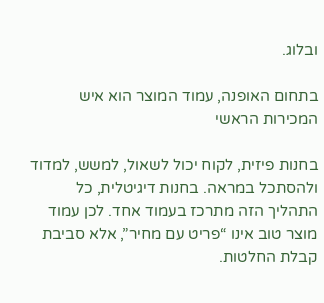ובלוג.

בתחום האופנה, עמוד המוצר הוא איש המכירות הראשי

בחנות פיזית, לקוח יכול לשאול, למשש, למדוד ולהסתכל במראה. בחנות דיגיטלית, כל התהליך הזה מתרכז בעמוד אחד. לכן עמוד מוצר טוב אינו “פריט עם מחיר”, אלא סביבת קבלת החלטות.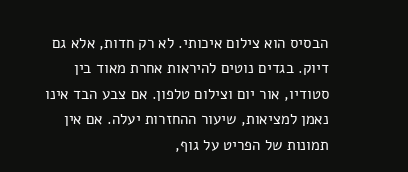הבסיס הוא צילום איכותי. לא רק חדות, אלא גם דיוק. בגדים נוטים להיראות אחרת מאוד בין סטודיו, אור יום וצילום טלפון. אם צבע הבד אינו נאמן למציאות, שיעור ההחזרות יעלה. אם אין תמונות של הפריט על גוף,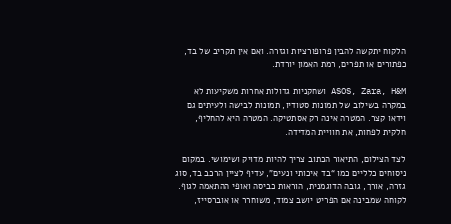הלקוח יתקשה להבין פרופורציות וגזרה. ואם אין תקריב של בד, כפתורים או תפרים, רמת האמון יורדת.

ASOS, Zara, H&M ושחקניות גדולות אחרות משקיעות לא במקרה בשילוב של תמונות סטודיו, תמונות לבישה ולעיתים גם וידאו קצר. המטרה אינה רק אסתטיקה. המטרה היא להחליף, חלקית לפחות, את חוויית המדידה.

לצד הצילום, התיאור הכתוב צריך להיות מדויק ושימושי. במקום ניסוחים כלליים כמו “בד איכותי ונעים”, עדיף לציין הרכב בד, סוג גזרה, אורך, גובה הדוגמנית, הוראות כביסה ואופי ההתאמה לגוף. לקוחה שמבינה אם הפריט יושב צמוד, משוחרר או אוברסייז,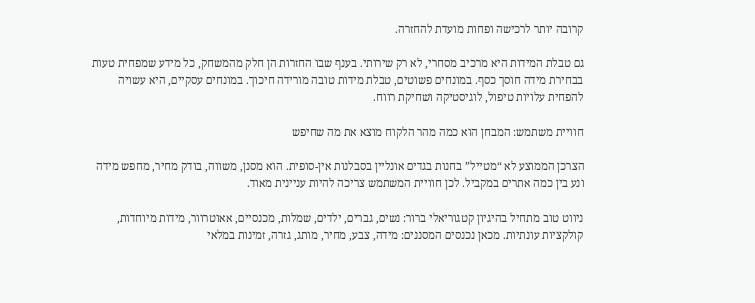קרובה יותר לרכישה ופחות מועדת להחזרה.

גם טבלת המידות היא מרכיב מסחרי, לא רק שירותי. בענף שבו החזרות הן חלק מהמשחק, כל מידע שמפחית טעות בבחירת מידה חוסך כסף. במונחים פשוטים, טבלת מידות טובה מורידה חיכוך. במונחים עסקיים, היא עשויה להפחית עלויות טיפול, לוגיסטיקה ושחיקת רווח.

חוויית משתמש: המבחן הוא כמה מהר הלקוח מוצא את מה שחיפש

הצרכן הממוצע לא “מטייל” בחנות בגדים אונליין בסבלנות אין-סופית. הוא מסנן, משווה, בודק מחיר, מחפש מידה ונע בין כמה אתרים במקביל. לכן חוויית המשתמש צריכה להיות עניינית מאוד.

ניווט טוב מתחיל בהיגיון קטגוריאלי ברור: נשים, גברים, ילדים, שמלות, מכנסיים, אאוטרוור, מידות מיוחדות, קולקציות עונתיות. מכאן נכנסים המסננים: מידה, צבע, מחיר, מותג, גזרה, זמינות במלאי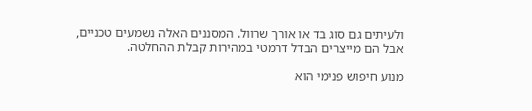ולעיתים גם סוג בד או אורך שרוול. המסננים האלה נשמעים טכניים, אבל הם מייצרים הבדל דרמטי במהירות קבלת ההחלטה.

מנוע חיפוש פנימי הוא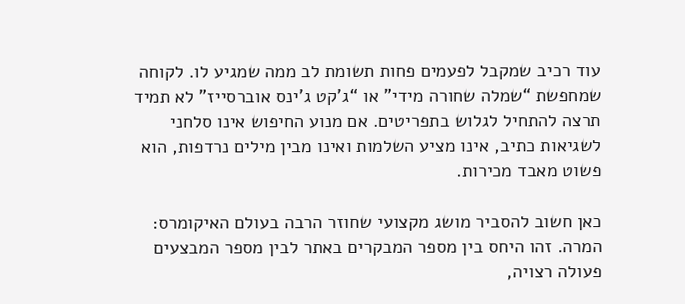עוד רכיב שמקבל לפעמים פחות תשומת לב ממה שמגיע לו. לקוחה שמחפשת “שמלה שחורה מידי” או “ג’קט ג’ינס אוברסייז” לא תמיד תרצה להתחיל לגלוש בתפריטים. אם מנוע החיפוש אינו סלחני לשגיאות כתיב, אינו מציע השלמות ואינו מבין מילים נרדפות, הוא פשוט מאבד מכירות.

כאן חשוב להסביר מושג מקצועי שחוזר הרבה בעולם האיקומרס: המרה. זהו היחס בין מספר המבקרים באתר לבין מספר המבצעים פעולה רצויה,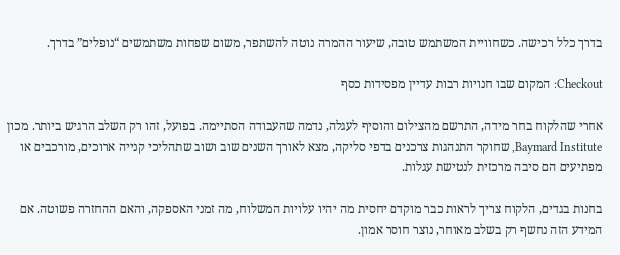בדרך כלל רכישה. כשחוויית המשתמש טובה, שיעור ההמרה נוטה להשתפר, משום שפחות משתמשים “נופלים” בדרך.

Checkout: המקום שבו חנויות רבות עדיין מפסידות כסף

אחרי שהלקוח בחר מידה, התרשם מהצילום והוסיף לעגלה, נדמה שהעבודה הסתיימה. בפועל, זהו רק השלב הרגיש ביותר. מכון Baymard Institute, שחוקר התנהגות צרכנים בדפי סליקה, מצא לאורך השנים שוב ושוב שתהליכי קנייה ארוכים, מורכבים או מפתיעים הם סיבה מרכזית לנטישת עגלות.

בחנות בגדים, הלקוח צריך לראות כבר מוקדם יחסית מה יהיו עלויות המשלוח, מה זמני האספקה, והאם ההחזרה פשוטה. אם המידע הזה נחשף רק בשלב מאוחר, נוצר חוסר אמון.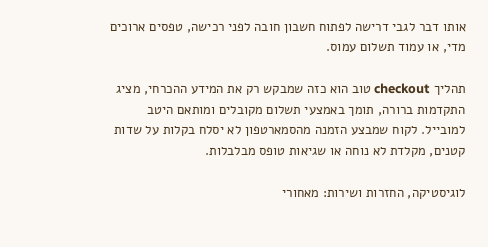אותו דבר לגבי דרישה לפתוח חשבון חובה לפני רכישה, טפסים ארוכים מדי, או עמוד תשלום עמוס.

תהליך checkout טוב הוא כזה שמבקש רק את המידע ההכרחי, מציג התקדמות ברורה, תומך באמצעי תשלום מקובלים ומותאם היטב למובייל. לקוח שמבצע הזמנה מהסמארטפון לא יסלח בקלות על שדות קטנים, מקלדת לא נוחה או שגיאות טופס מבלבלות.

לוגיסטיקה, החזרות ושירות: מאחורי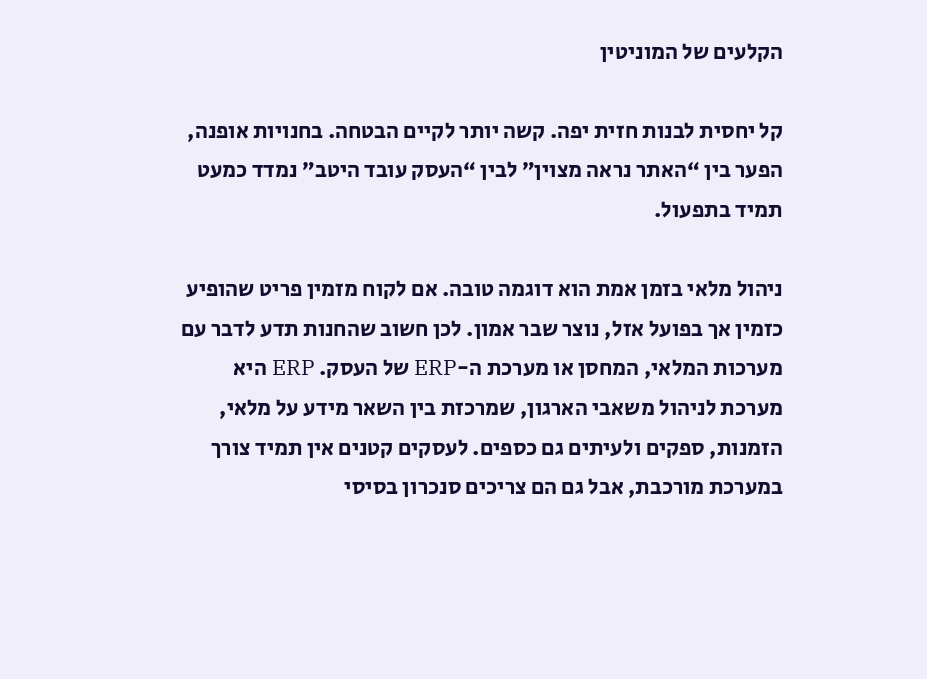הקלעים של המוניטין

קל יחסית לבנות חזית יפה. קשה יותר לקיים הבטחה. בחנויות אופנה, הפער בין “האתר נראה מצוין” לבין “העסק עובד היטב” נמדד כמעט תמיד בתפעול.

ניהול מלאי בזמן אמת הוא דוגמה טובה. אם לקוח מזמין פריט שהופיע כזמין אך בפועל אזל, נוצר שבר אמון. לכן חשוב שהחנות תדע לדבר עם מערכות המלאי, המחסן או מערכת ה-ERP של העסק. ERP היא מערכת לניהול משאבי הארגון, שמרכזת בין השאר מידע על מלאי, הזמנות, ספקים ולעיתים גם כספים. לעסקים קטנים אין תמיד צורך במערכת מורכבת, אבל גם הם צריכים סנכרון בסיסי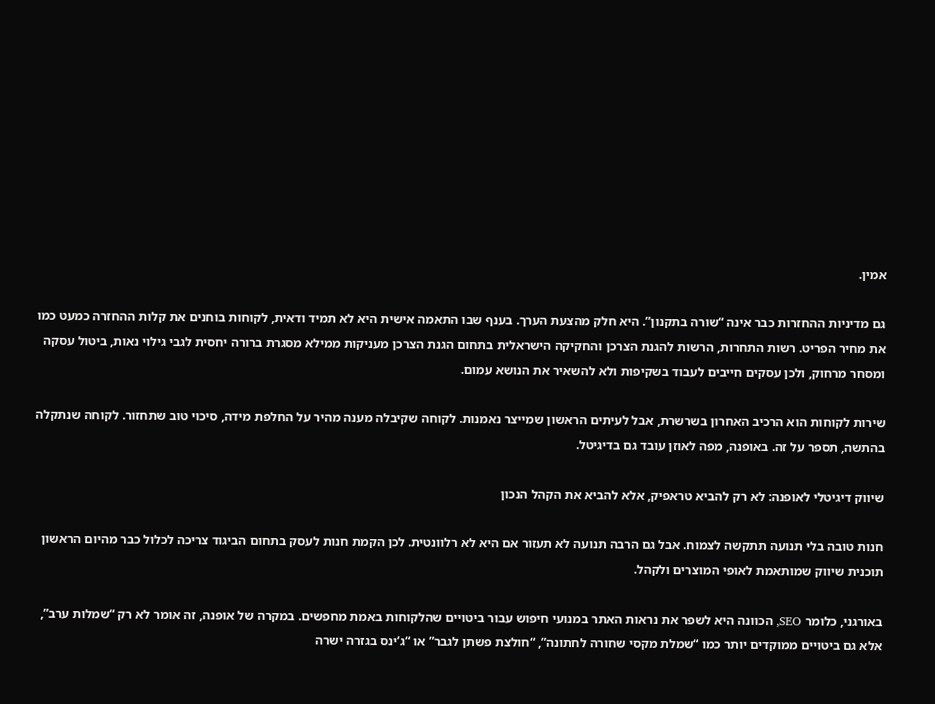אמין.

גם מדיניות ההחזרות כבר אינה “שורה בתקנון”. היא חלק מהצעת הערך. בענף שבו התאמה אישית היא לא תמיד ודאית, לקוחות בוחנים את קלות ההחזרה כמעט כמו את מחיר הפריט. רשות התחרות, הרשות להגנת הצרכן והחקיקה הישראלית בתחום הגנת הצרכן מעניקות ממילא מסגרת ברורה יחסית לגבי גילוי נאות, ביטול עסקה ומסחר מרחוק, ולכן עסקים חייבים לעבוד בשקיפות ולא להשאיר את הנושא עמום.

שירות לקוחות הוא הרכיב האחרון בשרשרת, אבל לעיתים הראשון שמייצר נאמנות. לקוחה שקיבלה מענה מהיר על החלפת מידה, סיכוי טוב שתחזור. לקוחה שנתקלה בהתשה, תספר על זה. באופנה, מפה לאוזן עובד גם בדיגיטל.

שיווק דיגיטלי לאופנה: לא רק להביא טראפיק, אלא להביא את הקהל הנכון

חנות טובה בלי תנועה תתקשה לצמוח. אבל גם הרבה תנועה לא תעזור אם היא לא רלוונטית. לכן הקמת חנות לעסק בתחום הביגוד צריכה לכלול כבר מהיום הראשון תוכנית שיווק שמותאמת לאופי המוצרים ולקהל.

באורגני, כלומר SEO, הכוונה היא לשפר את נראות האתר במנועי חיפוש עבור ביטויים שהלקוחות באמת מחפשים. במקרה של אופנה, זה אומר לא רק “שמלות ערב”, אלא גם ביטויים ממוקדים יותר כמו “שמלת מקסי שחורה לחתונה”, “חולצת פשתן לגבר” או “ג’ינס בגזרה ישרה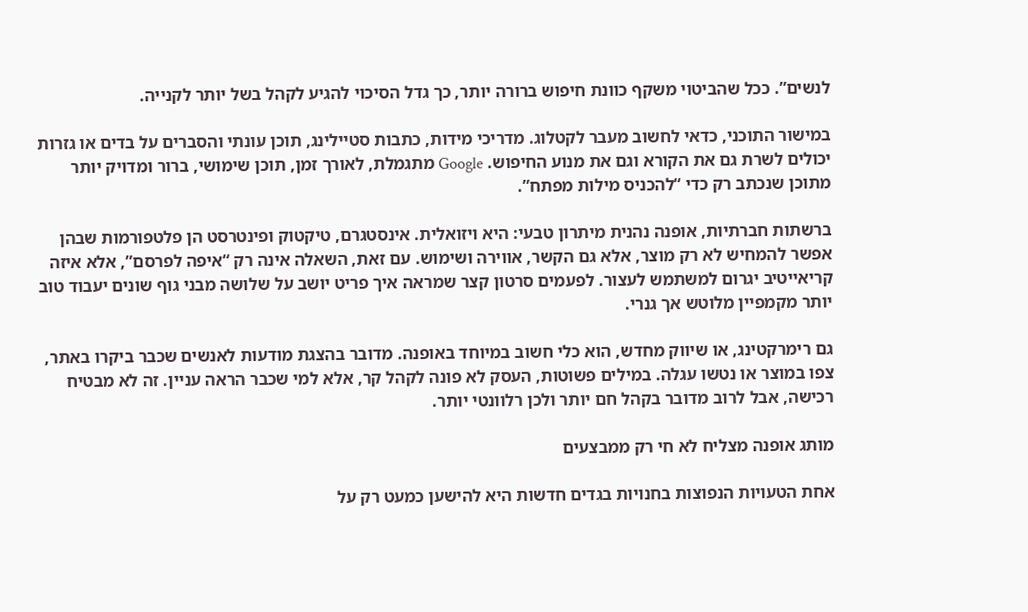לנשים”. ככל שהביטוי משקף כוונת חיפוש ברורה יותר, כך גדל הסיכוי להגיע לקהל בשל יותר לקנייה.

במישור התוכני, כדאי לחשוב מעבר לקטלוג. מדריכי מידות, כתבות סטיילינג, תוכן עונתי והסברים על בדים או גזרות יכולים לשרת גם את הקורא וגם את מנוע החיפוש. Google מתגמלת, לאורך זמן, תוכן שימושי, ברור ומדויק יותר מתוכן שנכתב רק כדי “להכניס מילות מפתח”.

ברשתות חברתיות, אופנה נהנית מיתרון טבעי: היא ויזואלית. אינסטגרם, טיקטוק ופינטרסט הן פלטפורמות שבהן אפשר להמחיש לא רק מוצר, אלא גם הקשר, אווירה ושימוש. עם זאת, השאלה אינה רק “איפה לפרסם”, אלא איזה קריאייטיב יגרום למשתמש לעצור. לפעמים סרטון קצר שמראה איך פריט יושב על שלושה מבני גוף שונים יעבוד טוב יותר מקמפיין מלוטש אך גנרי.

גם רימרקטינג, או שיווק מחדש, הוא כלי חשוב במיוחד באופנה. מדובר בהצגת מודעות לאנשים שכבר ביקרו באתר, צפו במוצר או נטשו עגלה. במילים פשוטות, העסק לא פונה לקהל קר, אלא למי שכבר הראה עניין. זה לא מבטיח רכישה, אבל לרוב מדובר בקהל חם יותר ולכן רלוונטי יותר.

מותג אופנה מצליח לא חי רק ממבצעים

אחת הטעויות הנפוצות בחנויות בגדים חדשות היא להישען כמעט רק על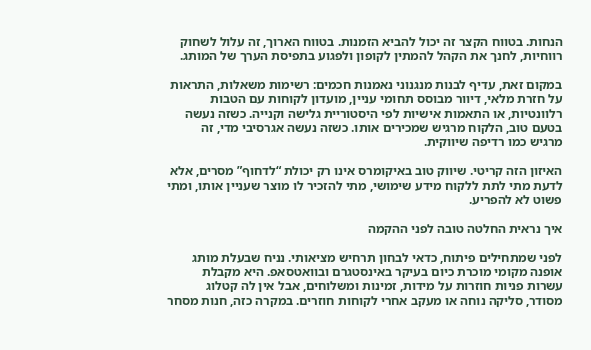הנחות. בטווח הקצר זה יכול להביא הזמנות. בטווח הארוך, זה עלול לשחוק רווחיות, לחנך את הקהל להמתין לקופון ולפגוע בתפיסת הערך של המותג.

במקום זאת, עדיף לבנות מנגנוני נאמנות חכמים: רשימות משאלות, התראות על חזרת מלאי, דיוור מבוסס תחומי עניין, מועדון לקוחות עם הטבות רלוונטיות, או התאמות אישיות לפי היסטוריית גלישה וקנייה. כשזה נעשה בטעם טוב, הלקוח מרגיש שמכירים אותו. כשזה נעשה אגרסיבי מדי, זה מרגיש כמו רדיפה שיווקית.

האיזון הזה קריטי. שיווק טוב באיקומרס אינו רק יכולת “לדחוף” מסרים, אלא לדעת מתי לתת ללקוח מידע שימושי, מתי להזכיר לו מוצר שעניין אותו, ומתי פשוט לא להפריע.

איך נראית החלטה טובה לפני ההקמה

לפני שמתחילים פיתוח, כדאי לבחון תרחיש מציאותי. נניח שבעלת מותג אופנה מקומי מוכרת כיום בעיקר באינסטגרם ובוואטסאפ. היא מקבלת עשרות פניות חוזרות על מידות, זמינות ומשלוחים, אבל אין לה קטלוג מסודר, סליקה נוחה או מעקב אחרי לקוחות חוזרים. במקרה כזה, חנות מסחר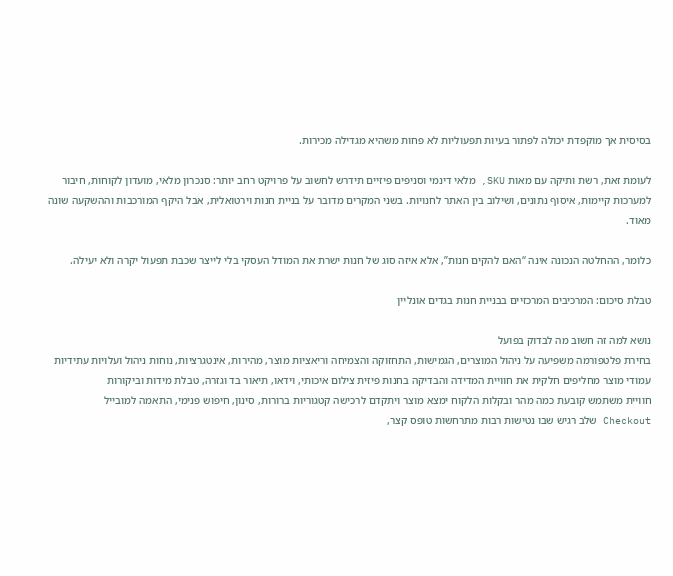בסיסית אך מוקפדת יכולה לפתור בעיות תפעוליות לא פחות משהיא מגדילה מכירות.

לעומת זאת, רשת ותיקה עם מאות SKU, מלאי דינמי וסניפים פיזיים תידרש לחשוב על פרויקט רחב יותר: סנכרון מלאי, מועדון לקוחות, חיבור למערכות קיימות, איסוף נתונים, ושילוב בין האתר לחנויות. בשני המקרים מדובר על בניית חנות וירטואלית, אבל היקף המורכבות וההשקעה שונה מאוד.

כלומר, ההחלטה הנכונה אינה “האם להקים חנות”, אלא איזה סוג של חנות ישרת את המודל העסקי בלי לייצר שכבת תפעול יקרה ולא יעילה.

טבלת סיכום: המרכיבים המרכזיים בבניית חנות בגדים אונליין

נושא למה זה חשוב מה לבדוק בפועל
בחירת פלטפורמה משפיעה על ניהול המוצרים, הגמישות, התחזוקה והצמיחה וריאציות מוצר, מהירות, אינטגרציות, נוחות ניהול ועלויות עתידיות
עמודי מוצר מחליפים חלקית את חוויית המדידה והבדיקה בחנות פיזית צילום איכותי, וידאו, תיאור בד וגזרה, טבלת מידות וביקורות
חוויית משתמש קובעת כמה מהר ובקלות הלקוח ימצא מוצר ויתקדם לרכישה קטגוריות ברורות, סינון, חיפוש פנימי, התאמה למובייל
Checkout שלב רגיש שבו נטישות רבות מתרחשות טופס קצר,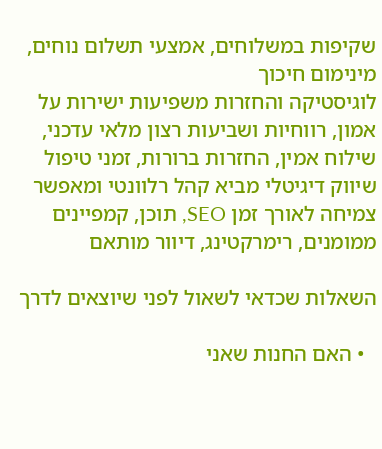שקיפות במשלוחים, אמצעי תשלום נוחים, מינימום חיכוך
לוגיסטיקה והחזרות משפיעות ישירות על אמון, רווחיות ושביעות רצון מלאי עדכני, שילוח אמין, החזרות ברורות, זמני טיפול
שיווק דיגיטלי מביא קהל רלוונטי ומאפשר צמיחה לאורך זמן SEO, תוכן, קמפיינים ממומנים, רימרקטינג, דיוור מותאם

השאלות שכדאי לשאול לפני שיוצאים לדרך

  • האם החנות שאני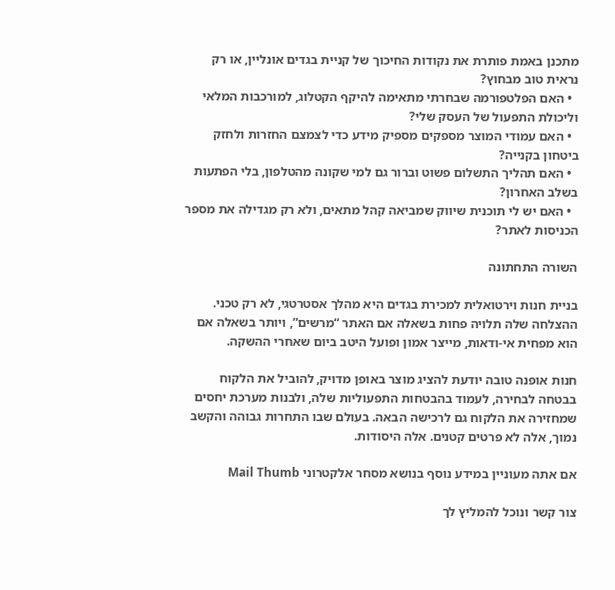מתכנן באמת פותרת את נקודות החיכוך של קניית בגדים אונליין, או רק נראית טוב מבחוץ?
  • האם הפלטפורמה שבחרתי מתאימה להיקף הקטלוג, למורכבות המלאי וליכולת התפעול של העסק שלי?
  • האם עמודי המוצר מספקים מספיק מידע כדי לצמצם החזרות ולחזק ביטחון בקנייה?
  • האם תהליך התשלום פשוט וברור גם למי שקונה מהטלפון, בלי הפתעות בשלב האחרון?
  • האם יש לי תוכנית שיווק שמביאה קהל מתאים, ולא רק מגדילה את מספר הכניסות לאתר?

השורה התחתונה

בניית חנות וירטואלית למכירת בגדים היא מהלך אסטרטגי, לא רק טכני. ההצלחה שלה תלויה פחות בשאלה אם האתר “מרשים”, ויותר בשאלה אם הוא מפחית אי-ודאות, מייצר אמון ופועל היטב ביום שאחרי ההשקה.

חנות אופנה טובה יודעת להציג מוצר באופן מדויק, להוביל את הלקוח בבטחה לבחירה, לעמוד בהבטחות התפעוליות שלה, ולבנות מערכת יחסים שמחזירה את הלקוח גם לרכישה הבאה. בעולם שבו התחרות גבוהה והקשב נמוך, אלה לא פרטים קטנים. אלה היסודות.

אם אתה מעוניין במידע נוסף בנושא מסחר אלקטרוני Mail Thumb

צור קשר ונוכל להמליץ לך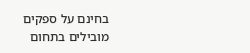בחינם על ספקים מובילים בתחום